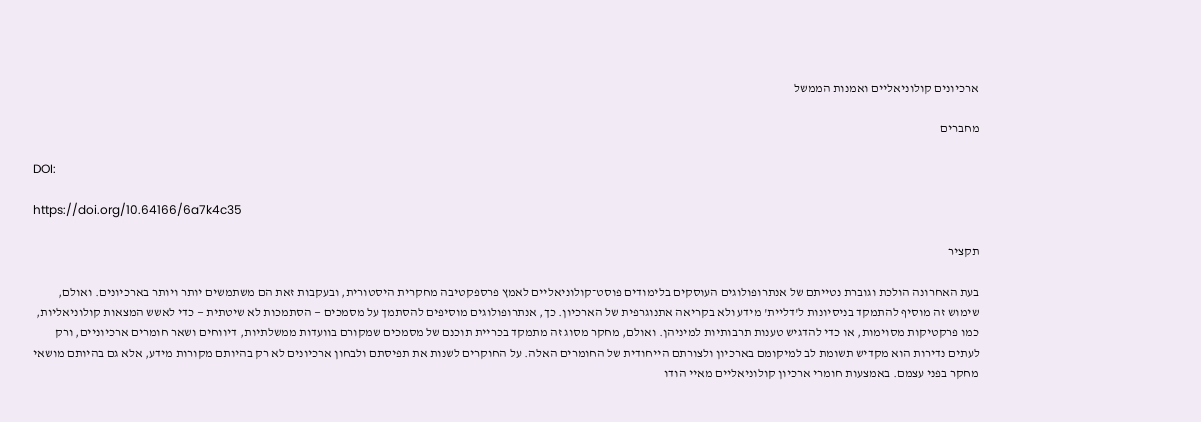ארכיונים קולוניאליים ואמנות הממשל

מחברים

DOI:

https://doi.org/10.64166/6a7k4c35

תקציר

בעת האחרונה הולכת וגוברת נטייתם של אנתרופולוגים העוסקים בלימודים פוסט־קולוניאליים לאמץ פרספקטיבה מחקרית היסטורית, ובעקבות זאת הם משתמשים יותר ויותר בארכיונים. ואולם, שימוש זה מוסיף להתמקד בניסיונות ל'דליית' מידע ולא בקריאה אתנוגרפית של הארכיון. כך, אנתרופולוגים מוסיפים להסתמך על מסמכים — הסתמכות לא שיטתית — כדי לאשש המצאות קולוניאליות, כמו פרקטיקות מסוימות, או כדי להדגיש טענות תרבותיות למיניהן. ואולם, מחקר מסוג זה מתמקד בכריית תוכנם של מסמכים שמקורם בוועדות ממשלתיות, דיווחים ושאר חומרים ארכיוניים, ורק לעתים נדירות הוא מקדיש תשומת לב למיקומם בארכיון ולצורתם הייחודית של החומרים האלה. על החוקרים לשנות את תפיסתם ולבחון ארכיונים לא רק בהיותם מקורות מידע, אלא גם בהיותם מושאי מחקר בפני עצמם. באמצעות חומרי ארכיון קולוניאליים מאיי הודו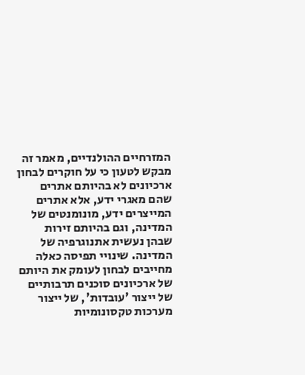המזרחיים ההולנדיים, מאמר זה מבקש לטעון כי על חוקרים לבחון ארכיונים לא בהיותם אתרים שהם מאגרי ידע, אלא אתרים המייצרים ידע, מונומנטים של המדינה, וגם בהיותם זירות שבהן נעשית אתנוגרפיה של המדינה. שינויי תפיסה כאלה מחייבים לבחון לעומק את היותם של ארכיונים סוכנים תרבותיים של ייצור 'עובדות', של ייצור מערכות טקסונומיות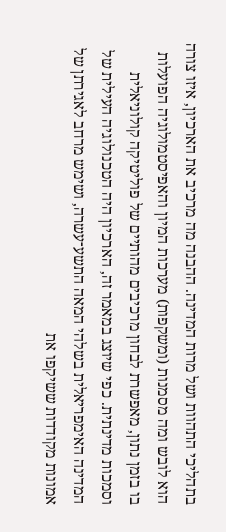בתהליכי התהוות ושל מרות המדינה. ההבנה מה מרכיב את הארכיון, איזו צורה הוא לובש ומה מסמנות (ומשקפות) מערכות המיון והאפיסטמולוגיה הפועלות בו בזמן נתון, מאפשרת לבחון מרכיבים מהותיים של פוליטיקה קולוניאלית וסמכות מדינתית. כפי שיוצג במאמר זה, הארכיון היה הטכנולוגיה העילית של המדינה האימפריאלית בשלהי המאה התשע־עשרה, ושימש מרחב לאגירתן של אמונות מקודדות ששיקפו את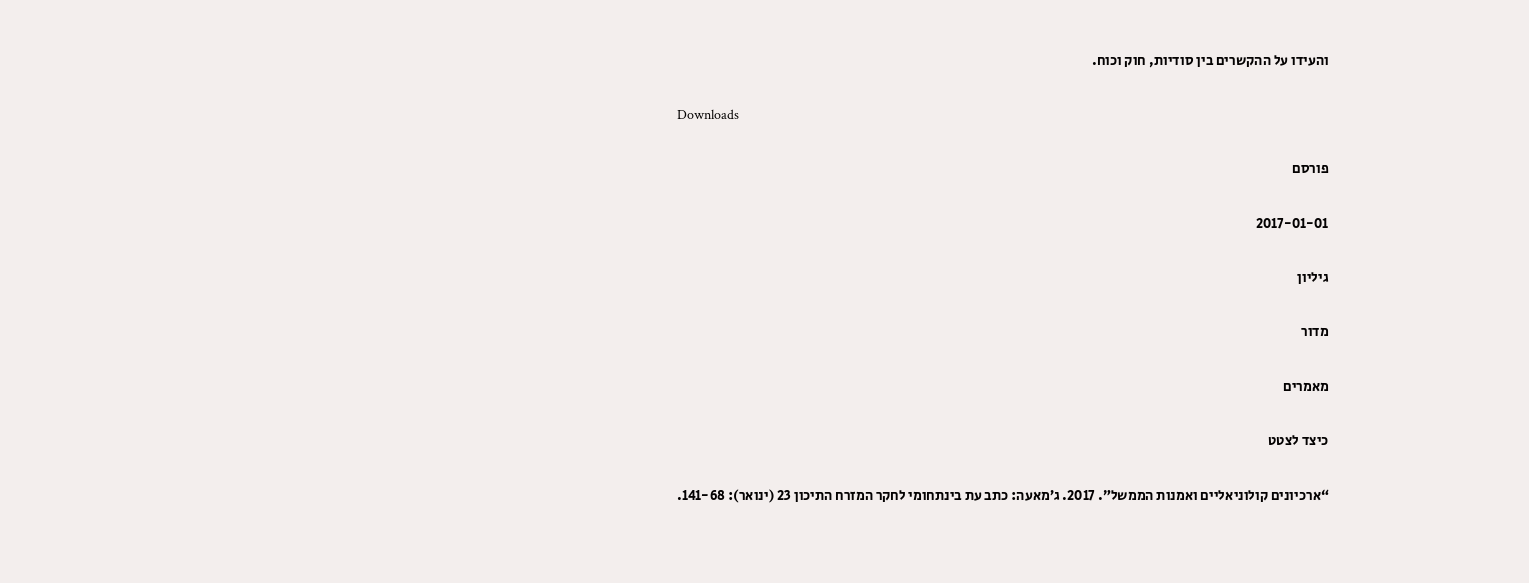והעידו על ההקשרים בין סודיות, חוק וכוח.

Downloads

פורסם

2017-01-01

גיליון

מדור

מאמרים

כיצד לצטט

“ארכיונים קולוניאליים ואמנות הממשל”. 2017. ג’מאעה: כתב עת בינתחומי לחקר המזרח התיכון 23 (ינואר): 141-68.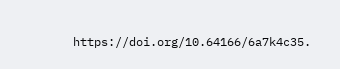https://doi.org/10.64166/6a7k4c35.